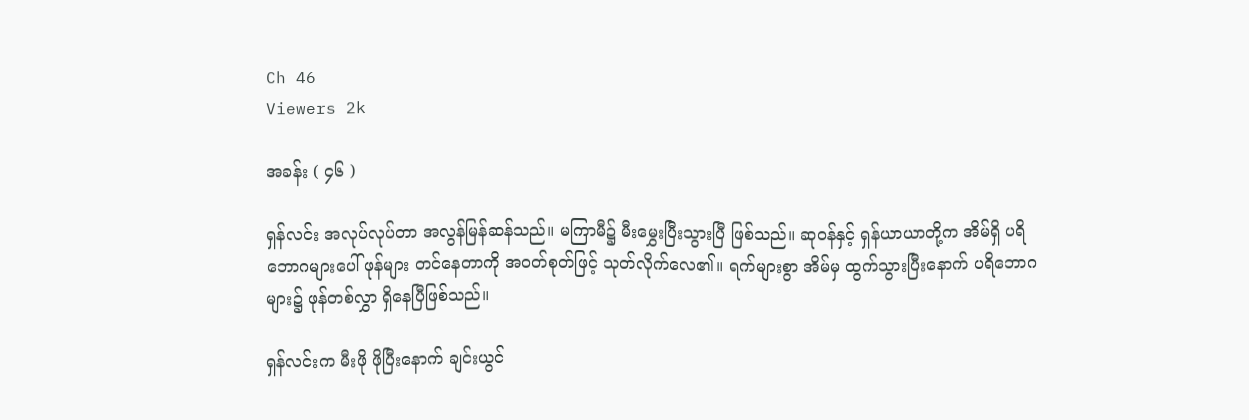Ch 46
Viewers 2k

အခန်း ( ၄၆ )

ရှန်လင်း အလုပ်လုပ်တာ အလွန်မြန်ဆန်သည်။ မကြာမီ၌ မီးမွှေးပြီးသွားပြီ ဖြစ်သည်။ ဆုဝန်နှင့် ရှန်ယာယာတို့က အိမ်ရှိ ပရိဘောဂများပေါ် ဖုန်များ တင်နေတာကို အဝတ်စုတ်ဖြင့် သုတ်လိုက်လေ၏။ ရက်များစွာ အိမ်မှ ထွက်သွားပြီးနောက် ပရိဘောဂများ၌ ဖုန်တစ်လွှာ ရှိနေပြီဖြစ်သည်။

ရှန်လင်းက မီးဖို ဖိုပြီးနောက် ချင်းယွင်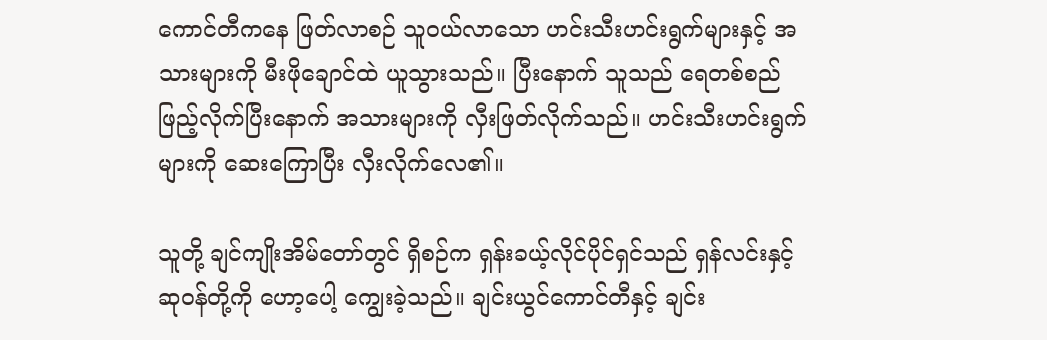ကောင်တီကနေ ဖြတ်လာစဉ် သူဝယ်လာသော ဟင်းသီးဟင်းရွက်များနှင့် အသားများကို မီးဖိုချောင်ထဲ ယူသွားသည်။ ပြီးနောက် သူသည် ရေတစ်စည် ဖြည့်လိုက်ပြီးနောက် အသားများကို လှီးဖြတ်လိုက်သည်။ ဟင်းသီးဟင်းရွက် များကို ဆေးကြောပြီး လှီးလိုက်လေ၏။

သူတို့ ချင်ကျိုးအိမ်တော်တွင် ရှိစဉ်က ရှန်းခယ့်လိုင်ပိုင်ရှင်သည် ရှန်လင်းနှင့် ဆုဝန်တို့ကို ဟော့ပေါ့ ကျွေးခဲ့သည်။ ချင်းယွင်ကောင်တီနှင့် ချင်း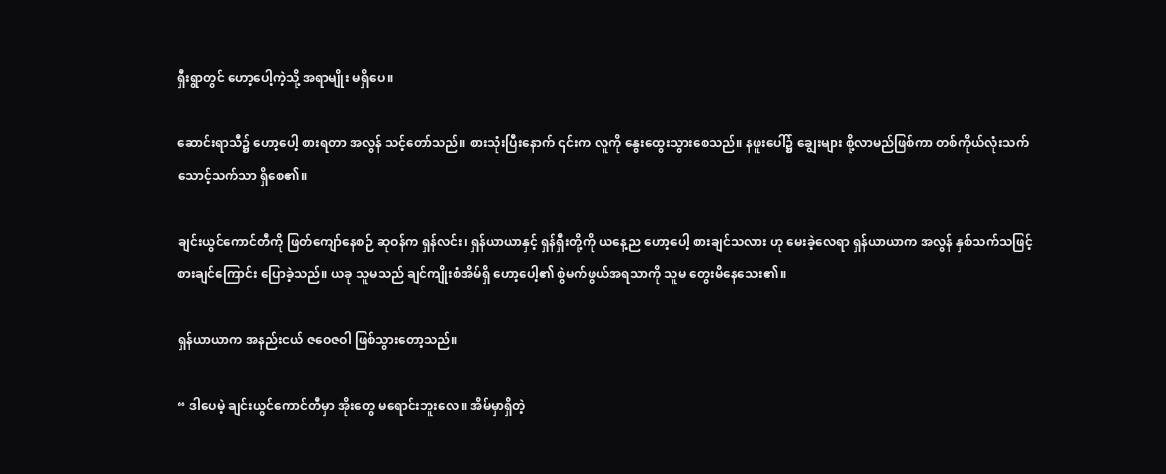ရှီးရွာတွင် ဟော့ပေါ့ကဲ့သို့ အရာမျိုး မရှိပေ။

ဆောင်းရာသီ၌ ဟော့ပေါ့ စားရတာ အလွန် သင့်တော်သည်။ စားသုံးပြီးနောက် ၎င်းက လူကို နွေးထွေးသွားစေသည်။ နဖူးပေါ်၌ ချွေးများ စို့လာမည်ဖြစ်ကာ တစ်ကိုယ်လုံးသက်သောင့်သက်သာ ရှိစေ၏။

ချင်းယွင်ကောင်တီကို ဖြတ်ကျော်နေစဉ် ဆုဝန်က ရှန်လင်း၊ ရှန်ယာယာနှင့် ရှန်ရှီးတို့ကို ယနေ့ည ဟော့ပေါ့ စားချင်သလား ဟု မေးခဲ့လေရာ ရှန်ယာယာက အလွန် နှစ်သက်သဖြင့် စားချင်ကြောင်း ပြောခဲ့သည်။ ယခု သူမသည် ချင်ကျိုးစံအိမ်ရှိ ဟော့ပေါ့၏ စွဲမက်ဖွယ်အရသာကို သူမ တွေးမိနေသေး၏။

ရှန်ယာယာက အနည်းငယ် ဇဝေဇဝါ ဖြစ်သွားတော့သည်။

“ ဒါပေမဲ့ ချင်းယွင်ကောင်တီမှာ အိုးတွေ မရောင်းဘူးလေ။ အိမ်မှာရှိတဲ့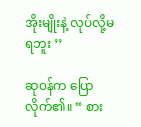အိုးမျိုးနဲ့ လုပ်လို့မရဘူး ’’

ဆုဝန်က ပြောလိုက်၏။ “ စား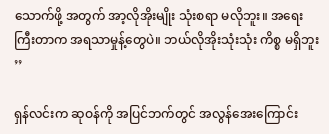သောက်ဖို့ အတွက် အာ့လိုအိုးမျိုး သုံးစရာ မလိုဘူး။ အရေးကြီးတာက အရသာမှုန့်တွေပဲ။ ဘယ်လိုအိုးသုံးသုံး ကိစ္စ မရှိဘူး ’’

ရှန်လင်းက ဆုဝန်ကို အပြင်ဘက်တွင် အလွန်အေးကြောင်း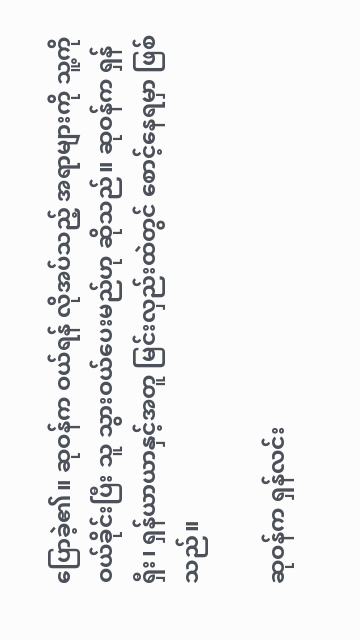ပြောခဲ့၏။ ဆုဝန်က ဝယ်ရန် လိုအပ်သည့် အရာများကို သူ့ကို ဝယ်ခိုင်းပြီး သူ သွားဝယ်ပေးမည်ဟု ဆိုသည်။ ဆုဝန်က ရှန်ရှီး၊ ရှန်ယာယာနှင့်အတူ မြင်းလှည်းထဲတွင် စောင့်နေရမှာ ဖြစ်သည်။

ဆုဝန်က ရှန်လင်း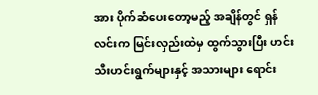အား ပိုက်ဆံပေးတော့မည့် အချိန်တွင် ရှန်လင်းက မြင်းလှည်းထဲမှ ထွက်သွားပြီး ဟင်းသီးဟင်းရွက်များနှင့် အသားများ ရောင်း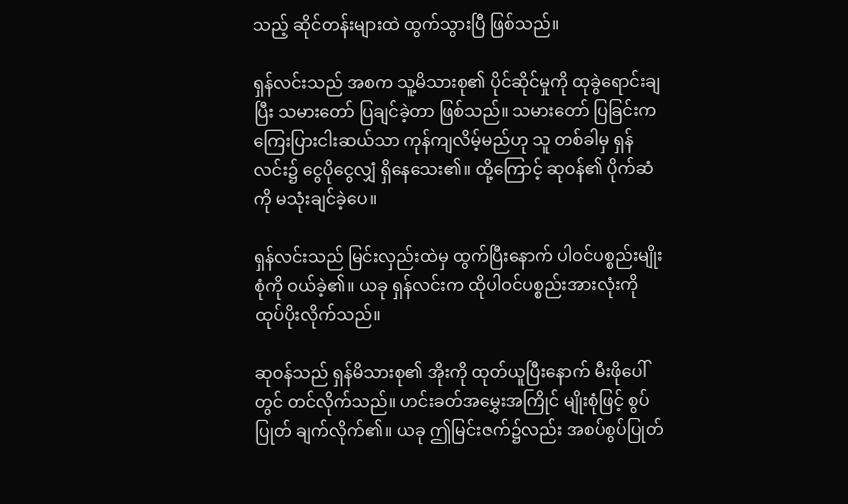သည့် ဆိုင်တန်းများထဲ ထွက်သွားပြီ ဖြစ်သည်။

ရှန်လင်းသည် အစက သူ့မိသားစု၏ ပိုင်ဆိုင်မှုကို ထုခွဲရောင်းချပြီး သမားတော် ပြချင်ခဲ့တာ ဖြစ်သည်။ သမားတော် ပြခြင်းက ကြေးပြားငါးဆယ်သာ ကုန်ကျလိမ့်မည်ဟု သူ တစ်ခါမှ ရှန်လင်း၌ ငွေပိုငွေလျှံ ရှိနေသေး၏။ ထို့ကြောင့် ဆုဝန်၏ ပိုက်ဆံကို မသုံးချင်ခဲ့ပေ။

ရှန်လင်းသည် မြင်းလှည်းထဲမှ ထွက်ပြီးနောက် ပါဝင်ပစ္စည်းမျိုးစုံကို ဝယ်ခဲ့၏။ ယခု ရှန်လင်းက ထိုပါဝင်ပစ္စည်းအားလုံးကို ထုပ်ပိုးလိုက်သည်။

ဆုဝန်သည် ရှန်မိသားစု၏ အိုးကို ထုတ်ယူပြီးနောက် မီးဖိုပေါ်တွင် တင်လိုက်သည်။ ဟင်းခတ်အမွှေးအကြိုင် မျိုးစုံဖြင့် စွပ်ပြုတ် ချက်လိုက်၏။ ယခု ဤမြင်းဇက်၌လည်း အစပ်စွပ်ပြုတ်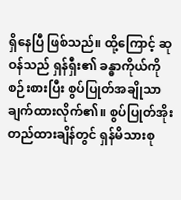ရှိနေပြီ ဖြစ်သည်။ ထို့ကြောင့် ဆုဝန်သည် ရှန်ရှီး၏ ခန္ဓာကိုယ်ကို စဉ်းစားပြီး စွပ်ပြုတ်အချိုသာ ချက်ထားလိုက်၏။ စွပ်ပြုတ်အိုး တည်ထားချိန်တွင် ရှန်မိသားစု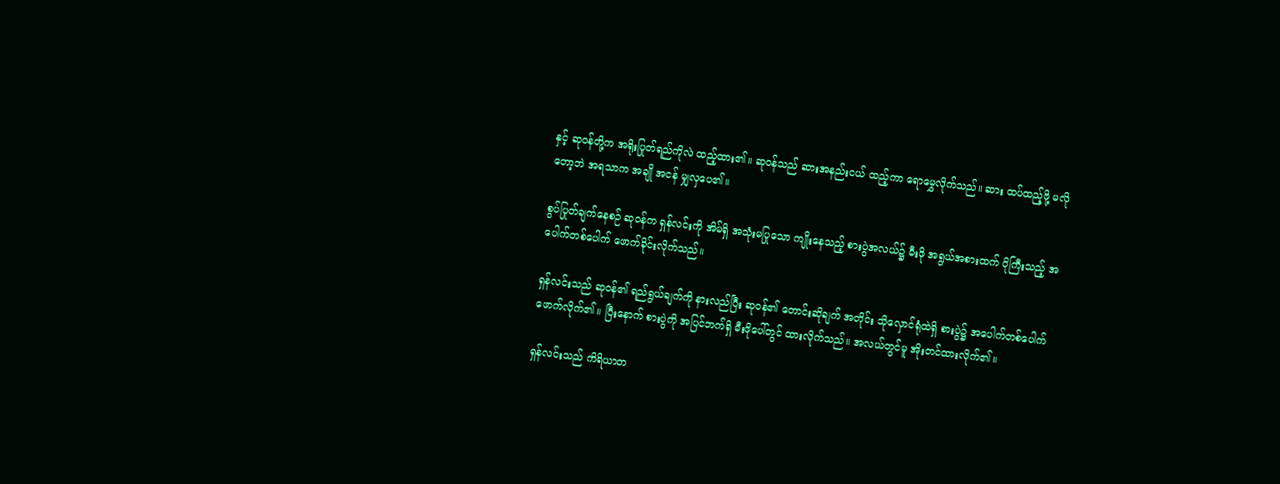နှင့် ဆုဝန်တို့က အရိုးပြုတ်ရည်ကိုလဲ ထည့်ထား၏။ ဆုဝန်သည် ဆားအနည်းငယ် ထည့်ကာ ရောမွှေလိုက်သည်။ ဆား ထပ်ထည့်ဖို့ မလိုတော့ဘဲ အရသာက အချို အငန် မျှလှပေ၏။

စွပ်ပြုတ်ချက်နေစဉ် ဆုဝန်က ရှန်လင်းကို အိမ်ရှိ အသုံးမပြုသော ကျိုးနေသည့် စားပွဲအလယ်၌ မီးဖို အရွယ်အစားထက် ပိုကြီးသည့် အပေါက်တစ်ပေါက် ဖောက်ခိုင်းလိုက်သည်။

ရှန်လင်းသည် ဆုဝန်၏ ရည်ရွယ်ချက်ကို နားလည်ပြီး ဆုဝန်၏ တောင်းဆိုချက် အတိုင်း သိုလှောင်ရုံထဲရှိ စားပွဲ၌ အပေါက်တစ်ပေါက် ဖောက်လိုက်၏။ ပြီးနောက် စားပွဲကို အပြင်ဘက်ရှိ မီးဖိုပေါ်တွင် ထားလိုက်သည်။ အလယ်တွင်မူ အိုးတင်ထားလိုက်၏။

ရှန်လင်းသည် ကိရိယာတ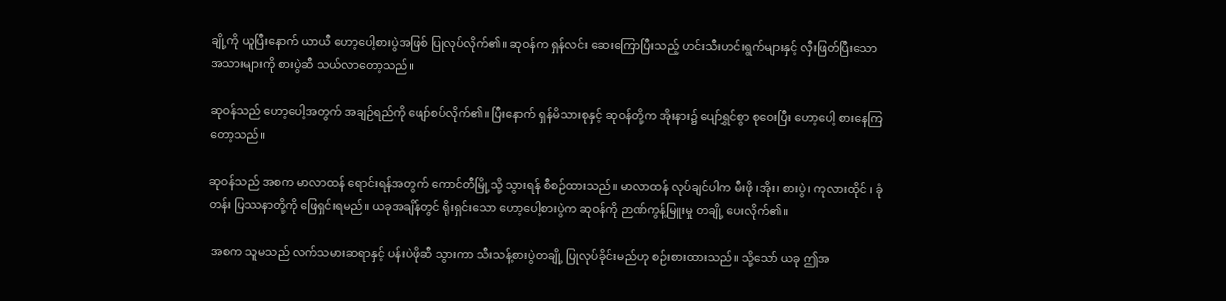ချို့ကို ယူပြီးနောက် ယာယီ ဟော့ပေါ့စားပွဲအဖြစ် ပြုလုပ်လိုက်၏။ ဆုဝန်က ရှန်လင်း ဆေးကြောပြီးသည့် ဟင်းသီးဟင်းရွက်များနှင့် လှီးဖြတ်ပြီးသော အသားများကို စားပွဲဆီ သယ်လာတော့သည်။

ဆုဝန်သည် ဟော့ပေါ့အတွက် အချဉ်ရည်ကို ဖျော်စပ်လိုက်၏။ ပြီးနောက် ရှန်မိသားစုနှင့် ဆုဝန်တို့က အိုးနား၌ ပျော်ရွှင်စွာ စုဝေးပြီး ဟော့ပေါ့ စားနေကြတော့သည်။

ဆုဝန်သည် အစက မာလာထန် ရောင်းရန်အတွက် ကောင်တီမြို့သို့ သွားရန် စီစဉ်ထားသည်။ မာလာထန် လုပ်ချင်ပါက မီးဖို ၊အိုး၊ စားပွဲ၊ ကုလားထိုင် ၊ ခုံတန်း ပြဿနာတို့ကို ဖြေရှင်းရမည်။ ယခုအချိန်တွင် ရိုးရှင်းသော ဟော့ပေါ့စားပွဲက ဆုဝန်ကို ဉာဏ်ကွန့်မြူးမှု တချို့ ပေးလိုက်၏။

 အစက သူမသည် လက်သမားဆရာနှင့် ပန်းပဲဖိုဆီ သွားကာ သီးသန့်စားပွဲတချို့ ပြုလုပ်ခိုင်းမည်ဟု စဉ်းစားထားသည်။ သို့သော် ယခု ဤအ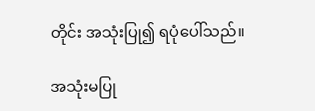တိုင်း အသုံးပြု၍ ရပုံပေါ်သည်။

အသုံးမပြု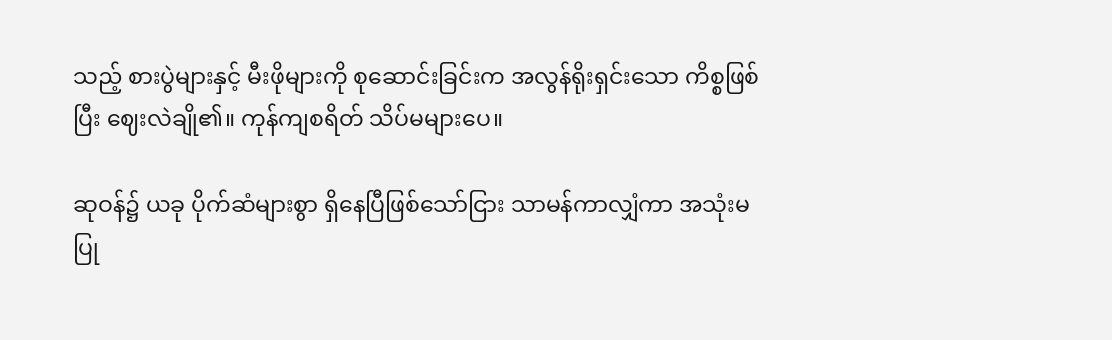သည့် စားပွဲများနှင့် မီးဖိုများကို စုဆောင်းခြင်းက အလွန်ရိုးရှင်းသော ကိစ္စဖြစ်ပြီး ဈေးလဲချို၏။ ကုန်ကျစရိတ် သိပ်မများပေ။

ဆုဝန်၌ ယခု ပိုက်ဆံများစွာ ရှိနေပြီဖြစ်သော်ငြား သာမန်ကာလျှံကာ အသုံးမပြု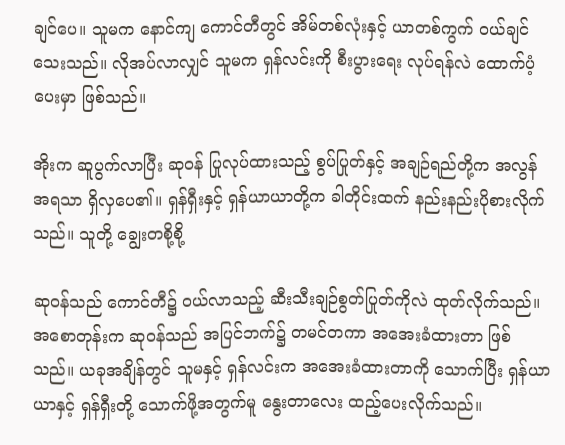ချင်ပေ။ သူမက နောင်ကျ ကောင်တီတွင် အိမ်တစ်လုံးနှင့် ယာတစ်ကွက် ဝယ်ချင်သေးသည်။ လိုအပ်လာလျှင် သူမက ရှန်လင်းကို စီးပွားရေး လုပ်ရန်လဲ ထောက်ပံ့ပေးမှာ ဖြစ်သည်။

အိုးက ဆူပွက်လာပြီး ဆုဝန် ပြုလုပ်ထားသည့် စွပ်ပြုတ်နှင့် အချဉ်ရည်တို့က အလွန်အရသာ ရှိလှပေ၏။ ရှန်ရှီးနှင့် ရှန်ယာယာတို့က ခါတိုင်းထက် နည်းနည်းပိုစားလိုက်သည်။ သူတို့ ချွေးတစို့စို့

ဆုဝန်သည် ကောင်တီ၌ ဝယ်လာသည့် ဆီးသီးချဉ်စွတ်ပြုတ်ကိုလဲ ထုတ်လိုက်သည်။ အစောတုန်းက ဆုဝန်သည် အပြင်ဘက်၌ တမင်တကာ အအေးခံထားတာ ဖြစ်သည်။ ယခုအချိန်တွင် သူမနှင့် ရှန်လင်းက အအေးခံထားတာကို သောက်ပြီး ရှန်ယာယာနှင့် ရှန်ရှီးတို့ သောက်ဖို့အတွက်မူ နွေးတာလေး ထည့်ပေးလိုက်သည်။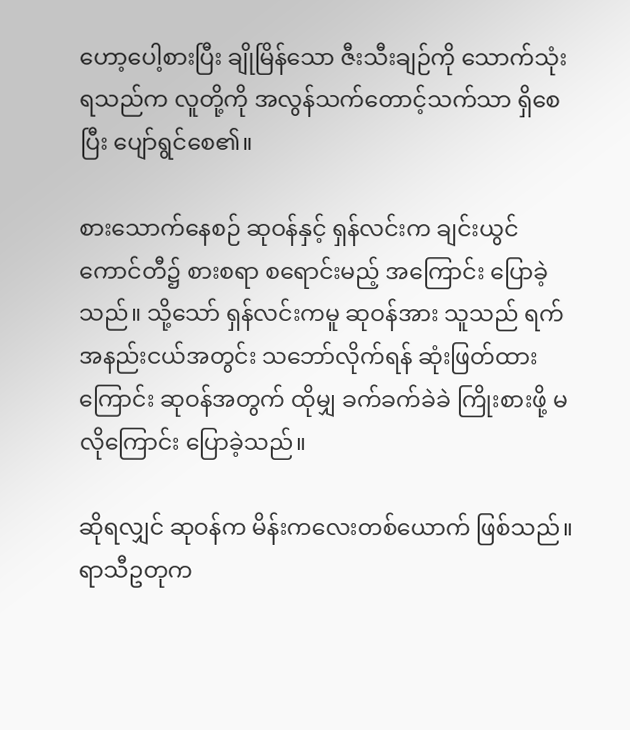ဟော့ပေါ့စားပြီး ချိုမြိန်သော ဇီးသီးချဉ်ကို သောက်သုံးရသည်က လူတို့ကို အလွန်သက်တောင့်သက်သာ ရှိစေပြီး ပျော်ရွင်စေ၏။

စားသောက်နေစဉ် ဆုဝန်နှင့် ရှန်လင်းက ချင်းယွင်ကောင်တီ၌ စားစရာ စရောင်းမည့် အကြောင်း ပြောခဲ့သည်။ သို့သော် ရှန်လင်းကမူ ဆုဝန်အား သူသည် ရက်အနည်းငယ်အတွင်း သဘော်လိုက်ရန် ဆုံးဖြတ်ထားကြောင်း ဆုဝန်အတွက် ထိုမျှ ခက်ခက်ခဲခဲ ကြိုးစားဖို့ မလိုကြောင်း ပြောခဲ့သည်။

ဆိုရလျှင် ဆုဝန်က မိန်းကလေးတစ်ယောက် ဖြစ်သည်။ ရာသီဥတုက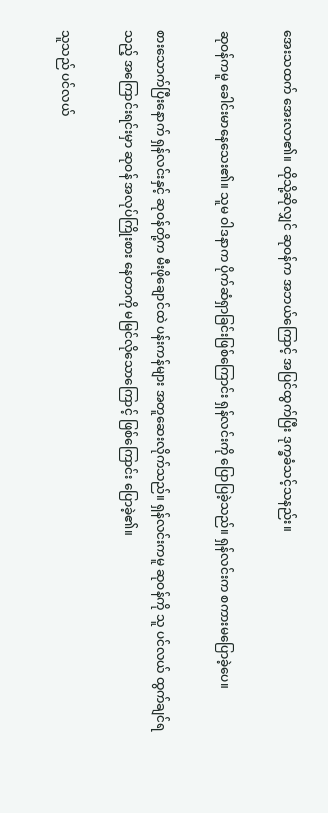အေးသထက် အေးလာ၏။ ထိုသို့ဆိုလျှင် ဆုဝန်က အဘယ်ကြောင့် အပြင်ထွက်ပြီး ဒုက္ခခံသင့်သနည်း။

ဆုဝန်ကမူ ခေါင်းမာနေသေး၏။ သူမ ဝါဒနာက ပိုက်ဆံရှာခြင်းဖြစ်ကြောင်း ရှန်လင်းကို ပြောပြခဲ့သည်။ ရှန်လင်းက စကားမပြောခဲ့ပေ။

စားသောက်ပြီးနောက် ရှန်လင်းနှင့် ဆုဝန်တို့က မီးဖိုချောင်ထဲ ပန်းကန်များ အတူဆေးလိုက်သည်။ ရှန်လင်းကမူ ဆုဝန်ကို သူ ပင်လယ် ထွက်ချင်ရသည့် အကြောင်းရင်းမှာ ဆုဝန် အလုပ်ကြိုးစား နေတာကို မမြင်လိုသောကြောင့် ဖြစ်ကြောင်း ပြောခဲ့၏။

သူသည် ပင်လယ်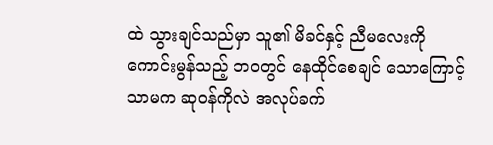ထဲ သွားချင်သည်မှာ သူ၏ မိခင်နှင့် ညီမလေးကို ကောင်းမွန်သည့် ဘဝတွင် နေထိုင်စေချင် သောကြောင့်သာမက ဆုဝန်ကိုလဲ အလုပ်ခက်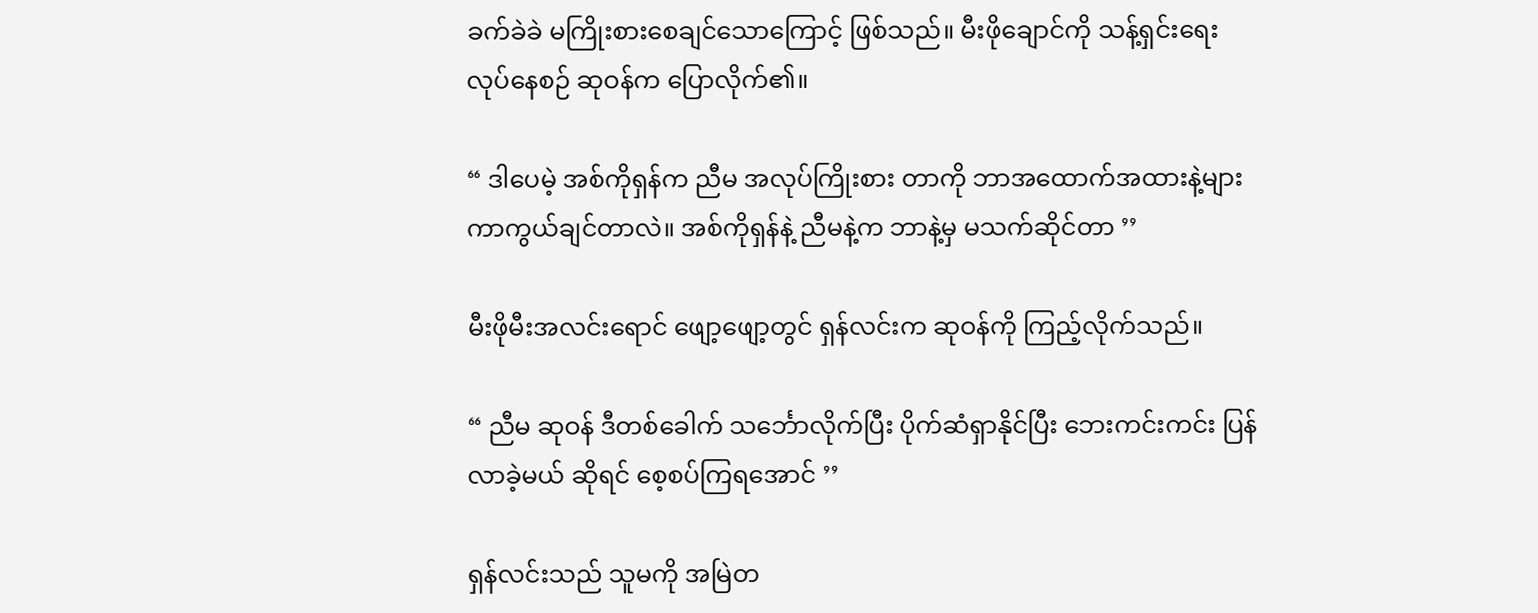ခက်ခဲခဲ မကြိုးစားစေချင်သောကြောင့် ဖြစ်သည်။ မီးဖိုချောင်ကို သန့်ရှင်းရေး လုပ်နေစဉ် ဆုဝန်က ပြောလိုက်၏။

“ ဒါပေမဲ့ အစ်ကိုရှန်က ညီမ အလုပ်ကြိုးစား တာကို ဘာအထောက်အထားနဲ့များ ကာကွယ်ချင်တာလဲ။ အစ်ကိုရှန်နဲ့ ညီမနဲ့က ဘာနဲ့မှ မသက်ဆိုင်တာ ’’

မီးဖိုမီးအလင်းရောင် ဖျော့ဖျော့တွင် ရှန်လင်းက ဆုဝန်ကို ကြည့်လိုက်သည်။

“ ညီမ ဆုဝန် ဒီတစ်ခေါက် သင်္ဘောလိုက်ပြီး ပိုက်ဆံရှာနိုင်ပြီး ဘေးကင်းကင်း ပြန်လာခဲ့မယ် ဆိုရင် စေ့စပ်ကြရအောင် ’’

ရှန်လင်းသည် သူမကို အမြဲတ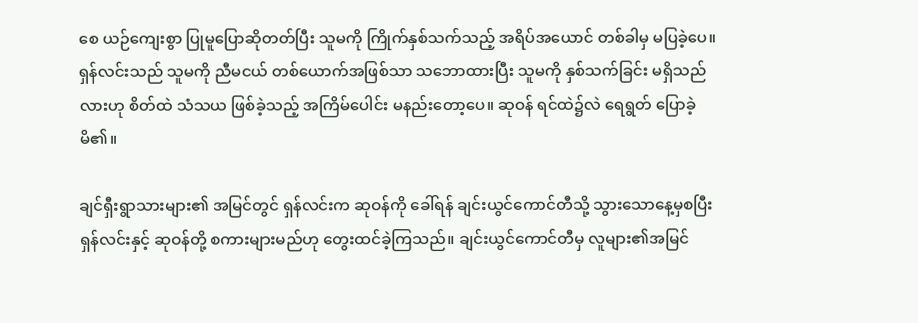စေ ယဉ်ကျေးစွာ ပြုမူပြောဆိုတတ်ပြီး သူမကို ကြိုက်နှစ်သက်သည့် အရိပ်အယောင် တစ်ခါမှ မပြခဲ့ပေ။ ရှန်လင်းသည် သူမကို ညီမငယ် တစ်ယောက်အဖြစ်သာ သဘောထားပြီး သူမကို နှစ်သက်ခြင်း မရှိသည်လားဟု စိတ်ထဲ သံသယ ဖြစ်ခဲ့သည့် အကြိမ်ပေါင်း မနည်းတော့ပေ။ ဆုဝန် ရင်ထဲ၌လဲ ရေရွတ် ပြောခဲ့မိ၏။

ချင်ရှီးရွာသားများ၏ အမြင်တွင် ရှန်လင်းက ဆုဝန်ကို ခေါ်ရန် ချင်းယွင်ကောင်တီသို့ သွားသောနေ့မှစပြီး ရှန်လင်းနှင့် ဆုဝန်တို့ စကားများမည်ဟု တွေးထင်ခဲ့ကြသည်။ ချင်းယွင်ကောင်တီမှ လူများ၏အမြင်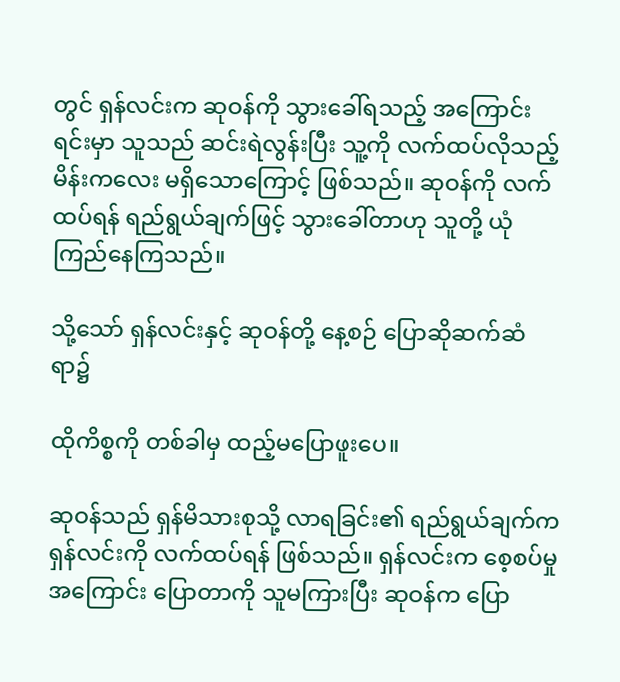တွင် ရှန်လင်းက ဆုဝန်ကို သွားခေါ်ရသည့် အကြောင်းရင်းမှာ သူသည် ဆင်းရဲလွန်းပြီး သူ့ကို လက်ထပ်လိုသည့် မိန်းကလေး မရှိသောကြောင့် ဖြစ်သည်။ ဆုဝန်ကို လက်ထပ်ရန် ရည်ရွယ်ချက်ဖြင့် သွားခေါ်တာဟု သူတို့ ယုံကြည်နေကြသည်။

သို့သော် ရှန်လင်းနှင့် ဆုဝန်တို့ နေ့စဉ် ပြောဆိုဆက်ဆံရာ၌

ထိုကိစ္စကို တစ်ခါမှ ထည့်မပြောဖူးပေ။

ဆုဝန်သည် ရှန်မိသားစုသို့ လာရခြင်း၏ ရည်ရွယ်ချက်က ရှန်လင်းကို လက်ထပ်ရန် ဖြစ်သည်။ ရှန်လင်းက စေ့စပ်မှုအကြောင်း ပြောတာကို သူမကြားပြီး ဆုဝန်က ပြော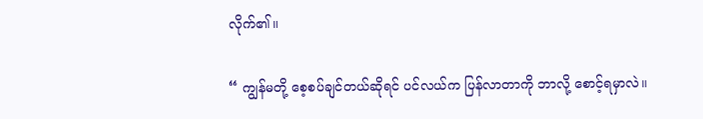လိုက်၏။

“ ကျွန်မတို့ စေ့စပ်ချင်တယ်ဆိုရင် ပင်လယ်က ပြန်လာတာကို ဘာလို့ စောင့်ရမှာလဲ။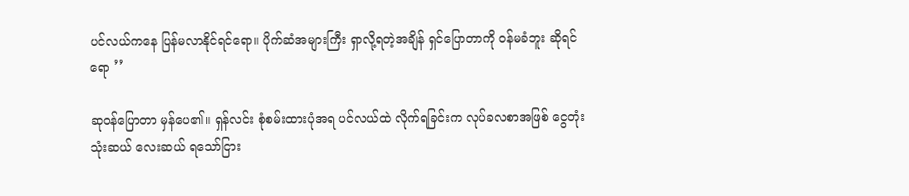ပင်လယ်ကနေ ပြန်မလာနိုင်ရင်ရော။ ပိုက်ဆံအများကြီး ရှာလို့ရတဲ့အချိန် ရှင်ပြောတာကို ဝန်မခံဘူး ဆိုရင်ရော ’’

ဆုဝန်ပြောတာ မှန်ပေ၏။ ရှန်လင်း စုံစမ်းထားပုံအရ ပင်လယ်ထဲ လိုက်ရခြင်းက လုပ်ခလစာအဖြစ် ငွေတုံး သုံးဆယ် လေးဆယ် ရသော်ငြား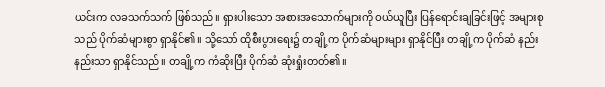ယင်းက လခသက်သက် ဖြစ်သည်။ ရှားပါးသော အစားအသောက်များကို ဝယ်ယူပြီး ပြန်ရောင်းချခြင်းဖြင့် အများစုသည် ပိုက်ဆံများစွာ ရှာနိုင်၏။ သို့သော် ထိုစီးပွားရေး၌ တချို့က ပိုက်ဆံများများ ရှာနိုင်ပြီး တချို့က ပိုက်ဆံ နည်းနည်းသာ ရှာနိုင်သည်။ တချို့က ကံဆိုးပြီး ပိုက်ဆံ ဆုံးရှုံးတတ်၏။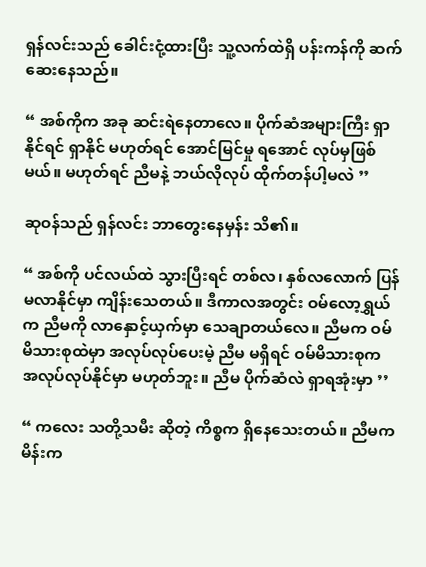ရှန်လင်းသည် ခေါင်းငုံ့ထားပြီး သူ့လက်ထဲရှိ ပန်းကန်ကို ဆက်ဆေးနေသည်။

“ အစ်ကိုက အခု ဆင်းရဲနေတာလေ။ ပိုက်ဆံအများကြီး ရှာနိုင်ရင် ရှာနိုင် မဟုတ်ရင် အောင်မြင်မှု ရအောင် လုပ်မှဖြစ်မယ်။ မဟုတ်ရင် ညီမနဲ့ ဘယ်လိုလုပ် ထိုက်တန်ပါ့မလဲ ’’

ဆုဝန်သည် ရှန်လင်း ဘာတွေးနေမှန်း သိ၏။

“ အစ်ကို ပင်လယ်ထဲ သွားပြီးရင် တစ်လ၊ နှစ်လလောက် ပြန်မလာနိုင်မှာ ကျိန်းသေတယ်။ ဒီကာလအတွင်း ဝမ်လော့ရွှယ်က ညီမကို လာနှောင့်ယှက်မှာ သေချာတယ်လေ။ ညီမက ဝမ်မိသားစုထဲမှာ အလုပ်လုပ်ပေးမဲ့ ညီမ မရှိရင် ဝမ်မိသားစုက အလုပ်လုပ်နိုင်မှာ မဟုတ်ဘူး။ ညီမ ပိုက်ဆံလဲ ရှာရအုံးမှာ ’’

“ ကလေး သတို့သမီး ဆိုတဲ့ ကိစ္စက ရှိနေသေးတယ်။ ညီမက မိန်းက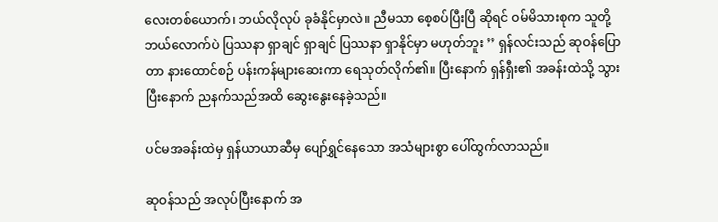လေးတစ်ယောက်၊ ဘယ်လိုလုပ် ခုခံနိုင်မှာလဲ။ ညီမသာ စေ့စပ်ပြီးပြီ ဆိုရင် ဝမ်မိသားစုက သူတို့ ဘယ်လောက်ပဲ ပြဿနာ ရှာချင် ရှာချင် ပြဿနာ ရှာနိုင်မှာ မဟုတ်ဘူး ’’ ရှန်လင်းသည် ဆုဝန်ပြောတာ နားထောင်စဉ် ပန်းကန်များဆေးကာ ရေသုတ်လိုက်၏။ ပြီးနောက် ရှန်ရှီး၏ အခန်းထဲသို့ သွားပြီးနောက် ညနက်သည်အထိ ဆွေးနွေးနေခဲ့သည်။

ပင်မအခန်းထဲမှ ရှန်ယာယာဆီမှ ပျော်ရွှင်နေသော အသံများစွာ ပေါ်ထွက်လာသည်။

ဆုဝန်သည် အလုပ်ပြီးနောက် အ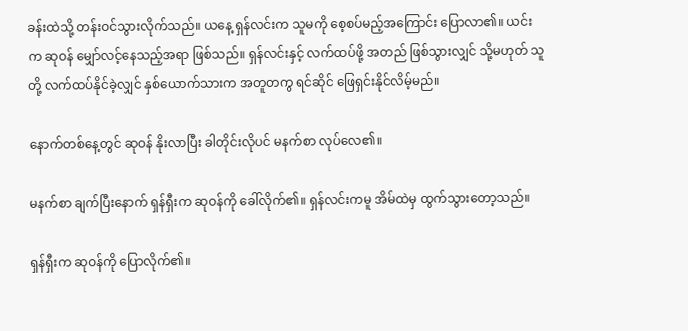ခန်းထဲသို့ တန်းဝင်သွားလိုက်သည်။ ယနေ့ ရှန်လင်းက သူမကို စေ့စပ်မည့်အကြောင်း ပြောလာ၏။ ယင်းက ဆုဝန် မျှော်လင့်နေသည့်အရာ ဖြစ်သည်။ ရှန်လင်းနှင့် လက်ထပ်ဖို့ အတည် ဖြစ်သွားလျှင် သို့မဟုတ် သူတို့ လက်ထပ်နိုင်ခဲ့လျှင် နှစ်ယောက်သားက အတူတကွ ရင်ဆိုင် ဖြေရှင်းနိုင်လိမ့်မည်။

နောက်တစ်နေ့တွင် ဆုဝန် နိုးလာပြီး ခါတိုင်းလိုပင် မနက်စာ လုပ်လေ၏။

မနက်စာ ချက်ပြီးနောက် ရှန်ရှီးက ဆုဝန်ကို ခေါ်လိုက်၏။ ရှန်လင်းကမူ အိမ်ထဲမှ ထွက်သွားတော့သည်။

ရှန်ရှီးက ဆုဝန်ကို ပြောလိုက်၏။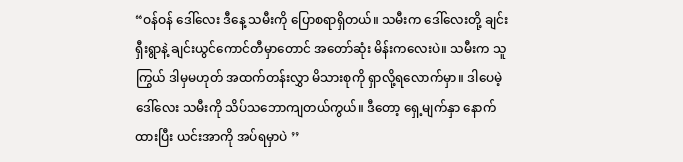“ဝန်ဝန် ဒေါ်လေး ဒီနေ့ သမီးကို ပြောစရာရှိတယ်။ သမီးက ဒေါ်လေးတို့ ချင်းရှီးရွာနဲ့ ချင်းယွင်ကောင်တီမှာတောင် အတော်ဆုံး မိန်းကလေးပဲ။ သမီးက သူကြွယ် ဒါမှမဟုတ် အထက်တန်းလွှာ မိသားစုကို ရှာလို့ရလောက်မှာ။ ဒါပေမဲ့ ဒေါ်လေး သမီးကို သိပ်သဘောကျတယ်ကွယ်။ ဒီတော့ ရှေ့မျက်နှာ နောက်ထားပြီး ယင်းအာကို အပ်ရမှာပဲ ’’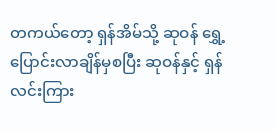တကယ်တော့ ရှန်အိမ်သို့ ဆုဝန် ရွှေ့ပြောင်းလာချိန်မှစပြီး ဆုဝန်နှင့် ရှန်လင်းကြား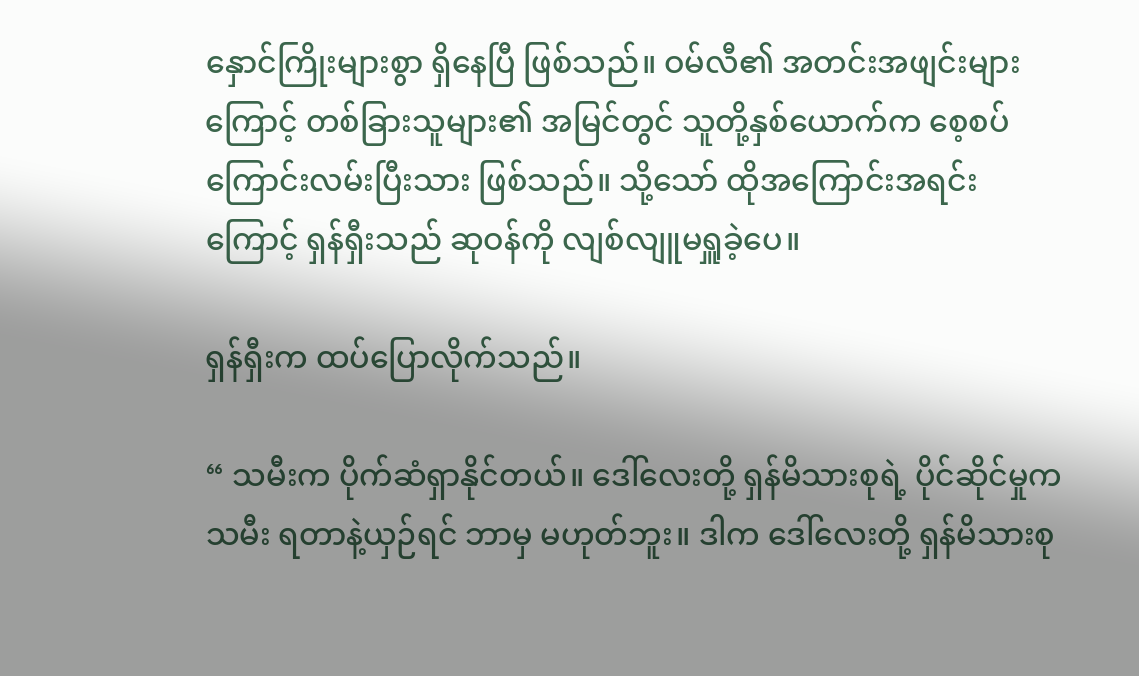နှောင်ကြိုးများစွာ ရှိနေပြီ ဖြစ်သည်။ ဝမ်လီ၏ အတင်းအဖျင်းများကြောင့် တစ်ခြားသူများ၏ အမြင်တွင် သူတို့နှစ်ယောက်က စေ့စပ်ကြောင်းလမ်းပြီးသား ဖြစ်သည်။ သို့သော် ထိုအကြောင်းအရင်းကြောင့် ရှန်ရှီးသည် ဆုဝန်ကို လျစ်လျူမရှူခဲ့ပေ။

ရှန်ရှီးက ထပ်ပြောလိုက်သည်။

“ သမီးက ပိုက်ဆံရှာနိုင်တယ်။ ဒေါ်လေးတို့ ရှန်မိသားစုရဲ့ ပိုင်ဆိုင်မှုက သမီး ရတာနဲ့ယှဉ်ရင် ဘာမှ မဟုတ်ဘူး။ ဒါက ဒေါ်လေးတို့ ရှန်မိသားစု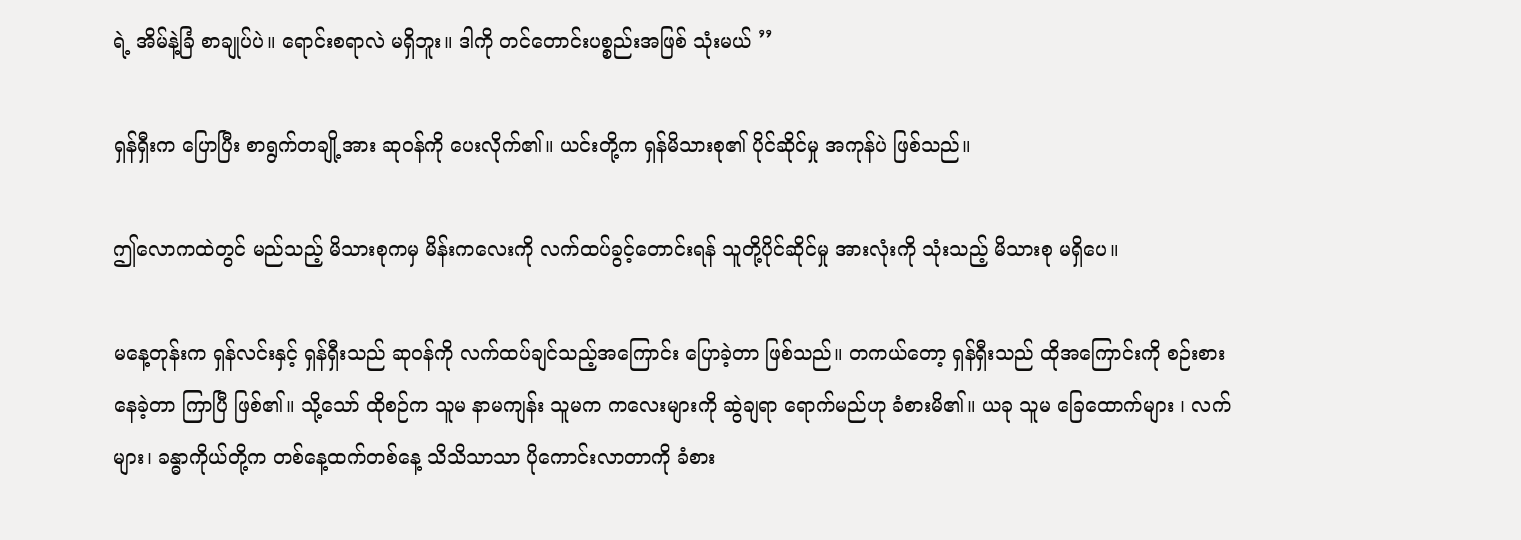ရဲ့ အိမ်နဲ့ခြံ စာချုပ်ပဲ။ ရောင်းစရာလဲ မရှိဘူး။ ဒါကို တင်တောင်းပစ္စည်းအဖြစ် သုံးမယ် ’’

ရှန်ရှီးက ပြောပြီး စာရွက်တချို့အား ဆုဝန်ကို ပေးလိုက်၏။ ယင်းတို့က ရှန်မိသားစု၏ ပိုင်ဆိုင်မှု အကုန်ပဲ ဖြစ်သည်။

ဤလောကထဲတွင် မည်သည့် မိသားစုကမှ မိန်းကလေးကို လက်ထပ်ခွင့်တောင်းရန် သူတို့ပိုင်ဆိုင်မှု အားလုံးကို သုံးသည့် မိသားစု မရှိပေ။

မနေ့တုန်းက ရှန်လင်းနှင့် ရှန်ရှီးသည် ဆုဝန်ကို လက်ထပ်ချင်သည့်အကြောင်း ပြောခဲ့တာ ဖြစ်သည်။ တကယ်တော့ ရှန်ရှီးသည် ထိုအကြောင်းကို စဉ်းစားနေခဲ့တာ ကြာပြီ ဖြစ်၏။ သို့သော် ထိုစဉ်က သူမ နာမကျန်း သူမက ကလေးများကို ဆွဲချရာ ရောက်မည်ဟု ခံစားမိ၏။ ယခု သူမ ခြေထောက်များ ၊ လက်များ၊ ခန္ဓာကိုယ်တို့က တစ်နေ့ထက်တစ်နေ့ သိသိသာသာ ပိုကောင်းလာတာကို ခံစား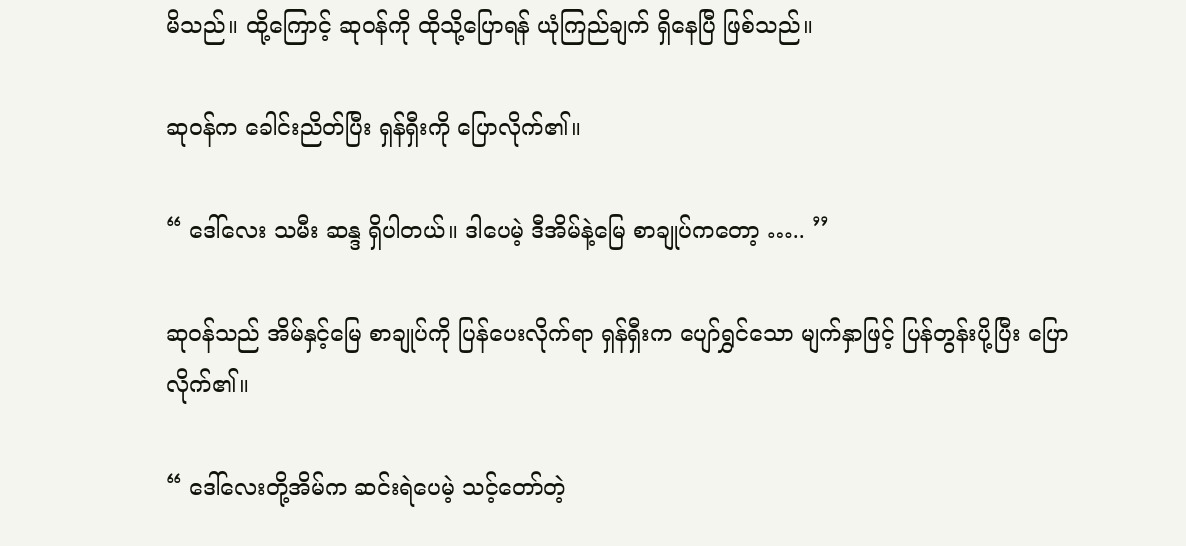မိသည်။ ထို့ကြောင့် ဆုဝန်ကို ထိုသို့ပြောရန် ယုံကြည်ချက် ရှိနေပြီ ဖြစ်သည်။

ဆုဝန်က ခေါင်းညိတ်ပြီး ရှန်ရှီးကို ပြောလိုက်၏။

“ ဒေါ်လေး သမီး ဆန္ဒ ရှိပါတယ်။ ဒါပေမဲ့ ဒီအိမ်နဲ့မြေ စာချုပ်ကတော့ ….. ’’

ဆုဝန်သည် အိမ်နှင့်မြေ စာချုပ်ကို ပြန်ပေးလိုက်ရာ ရှန်ရှီးက ပျော်ရွှင်သော မျက်နှာဖြင့် ပြန်တွန်းပို့ပြီး ပြောလိုက်၏။

“ ဒေါ်လေးတို့အိမ်က ဆင်းရဲပေမဲ့ သင့်တော်တဲ့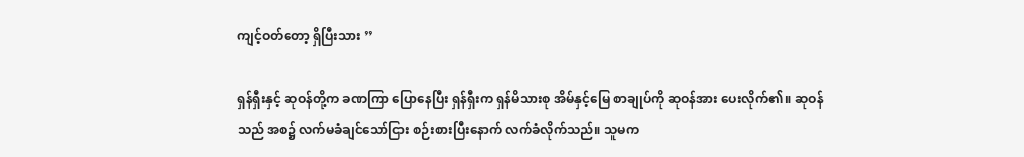ကျင့်ဝတ်တော့ ရှိပြီးသား ’’

ရှန်ရှီးနှင့် ဆုဝန်တို့က ခဏကြာ ပြောနေပြီး ရှန်ရှီးက ရှန်မိသားစု အိမ်နှင့်မြေ စာချုပ်ကို ဆုဝန်အား ပေးလိုက်၏။ ဆုဝန်သည် အစ၌ လက်မခံချင်သော်ငြား စဉ်းစားပြီးနောက် လက်ခံလိုက်သည်။ သူမက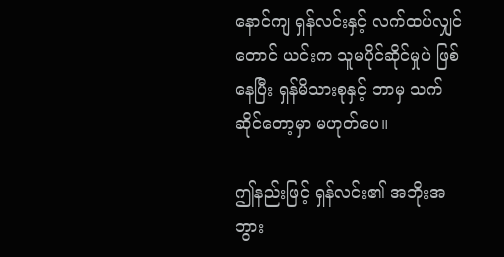နောင်ကျ ရှန်လင်းနှင့် လက်ထပ်လျှင်တောင် ယင်းက သူမပိုင်ဆိုင်မှုပဲ ဖြစ်နေပြီး ရှန်မိသားစုနှင့် ဘာမှ သက်ဆိုင်တော့မှာ မဟုတ်ပေ။

ဤနည်းဖြင့် ရှန်လင်း၏ အဘိုးအဘွား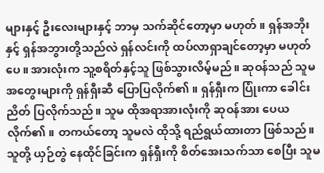များနှင့် ဦးလေးများနှင့် ဘာမှ သက်ဆိုင်တော့မှာ မဟုတ်။ ရှန်အဘိုးနှင့် ရှန်အဘွားတို့သည်လဲ ရှန်လင်းကို ထပ်လာရှာချင်တော့မှာ မဟုတ်ပေ။ အားလုံးက သူ့စရိတ်နှင့်သူ ဖြစ်သွားလိမ့်မည်။ ဆုဝန်သည် သူမအတွေးများကို ရှန်ရှီးဆီ ပြောပြလိုက်၏။ ရှန်ရှီးက ပြုံးကာ ခေါင်းညိတ် ပြလိုက်သည်။ သူမ ထိုအရာအားလုံးကို ဆုဝန်အား ပေယလိုက်၏။ တကယ်တော့ သူမလဲ ထိုသို့ ရည်ရွယ်ထားတာ ဖြစ်သည်။ သူတို့ ယှဉ်တွဲ‌ နေထိုင်ခြင်းက ရှန်ရှီးကို စိတ်အေးသက်သာ စေပြီး သူမ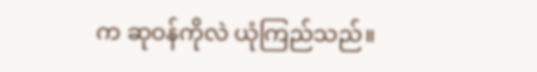က ဆုဝန်ကိုလဲ ယုံကြည်သည်။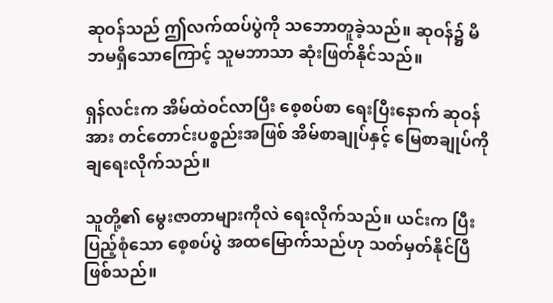ဆုဝန်သည် ဤလက်ထပ်ပွဲကို သဘောတူခဲ့သည်။ ဆုဝန်၌ မိဘမရှိသောကြောင့် သူမဘာသာ ဆုံးဖြတ်နိုင်သည်။

ရှန်လင်းက အိမ်ထဲဝင်လာပြီး စေ့စပ်စာ ရေးပြီးနောက် ဆုဝန်အား တင်တောင်းပစ္စည်းအဖြစ် အိမ်စာချုပ်နှင့် မြေစာချုပ်ကို ချရေးလိုက်သည်။

သူတို့၏ မွေးဇာတာများကိုလဲ ရေးလိုက်သည်။ ယင်းက ပြီးပြည့်စုံသော စေ့စပ်ပွဲ အထမြောက်သည်ဟု သတ်မှတ်နိုင်ပြီ ဖြစ်သည်။